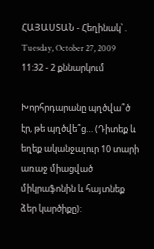ՀԱՅԱՍՏԱՆ - Հեղինակ՝ . Tuesday, October 27, 2009 11:32 - 2 քննարկում

Խորհրդարանը պղծվա՞ծ էր, թե պղծվե՞ց… (Դիտեք և եղեք ականջալուր 10 տարի առաջ միացված միկրաֆոնին և հայտնեք ձեր կարծիքը):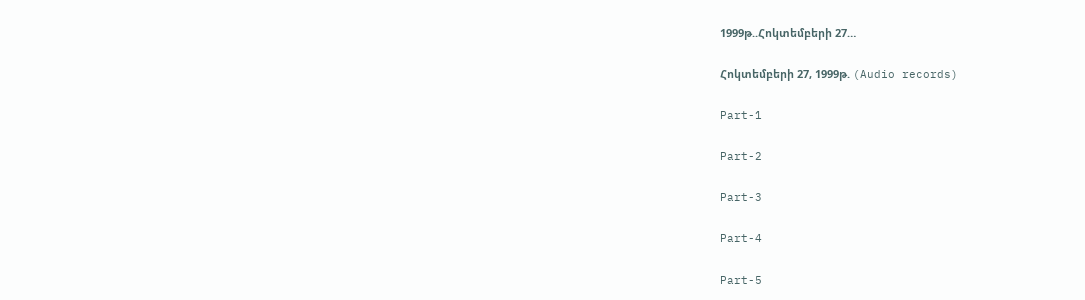1999թ..Հոկտեմբերի 27…

Հոկտեմբերի 27, 1999թ. (Audio records)

Part-1

Part-2

Part-3

Part-4

Part-5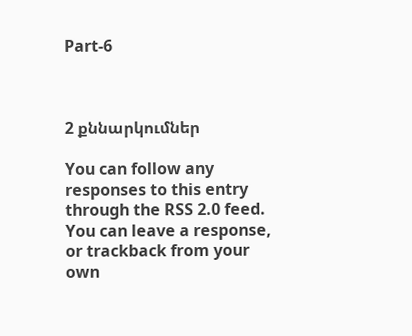Part-6



2 քննարկումներ

You can follow any responses to this entry through the RSS 2.0 feed. You can leave a response, or trackback from your own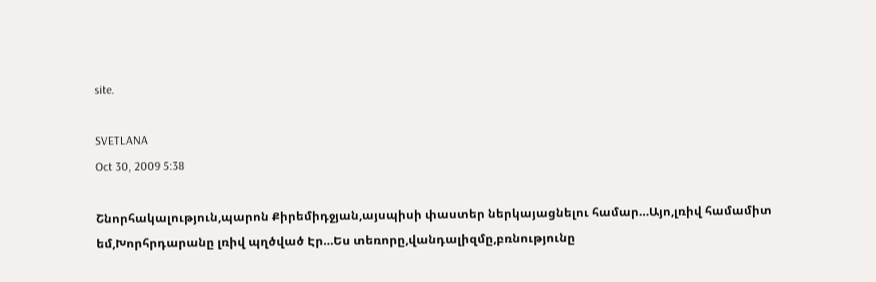site.

SVETLANA
Oct 30, 2009 5:38

Շնորհակալություն,պարոն Քիրեմիդջյան,այսպիսի փաստեր ներկայացնելու համար…Այո,լռիվ համամիտ եմ,Խորհրդարանը լռիվ պղծված Էր…Ես տեռորը,վանդալիզմը,բռնությունը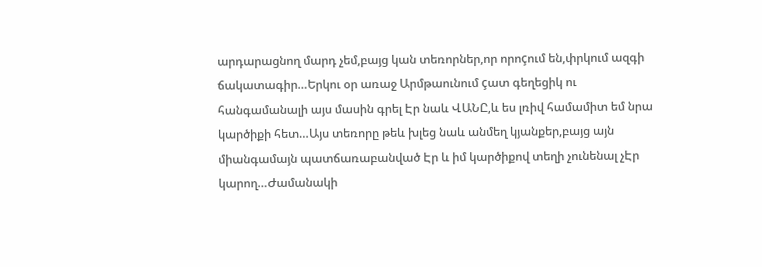արդարացնող մարդ չեմ,բայց կան տեռորներ,որ որոçում են,փրկում ազգի ճակատագիր…Երկու օր առաջ Արմթաունում çատ գեղեցիկ ու հանգամանալի այս մասին գրել Էր նաև ՎԱՆԸ,և ես լռիվ համամիտ եմ նրա կարծիքի հետ…Այս տեռորը թեև խլեց նաև անմեղ կյանքեր,բայց այն միանգամայն պատճառաբանված Էր և իմ կարծիքով տեղի չունենալ չԷր կարող…Ժամանակի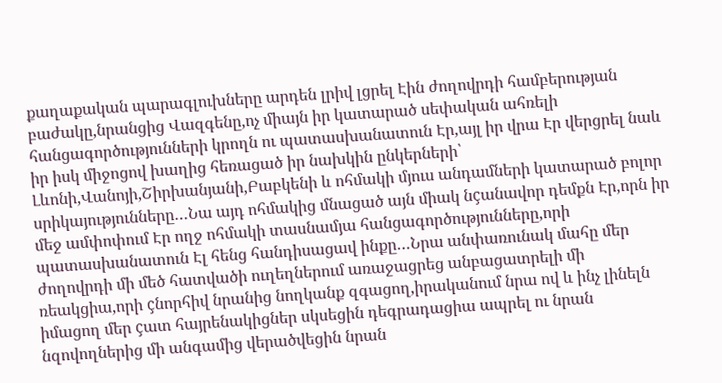քաղաքական պարագլուխները արդեն լրիվ լցրել Էին ժողովրդի համբերության բաժակը,նրանցից Վազգենը,ոչ միայն իր կատարած սեփական ահռելի հանցագործությունների կրողն ու պատասխանատուն Էր,այլ իր վրա Էր վերցրել նաև իր իսկ միջոցով խաղից հեռացած իր նախկին ընկերների՝ Լևոնի,Վանոյի,Շիրխանյանի,Բաբկենի և ոհմակի մյուս անդամների կատարած բոլոր սրիկայությունները…Նա այդ ոհմակից մնացած այն միակ նçանավոր դեմքն Էր,որն իր մեջ ամփոփում Էր ողջ ոհմակի տասնամյա հանցագործությունները,որի պատասխանատուն Էլ հենց հանդիսացավ ինքը…Նրա անփառունակ մահը մեր ժողովրդի մի մեծ հատվածի ուղեղներում առաջացրեց անբացատրելի մի ռեակցիա,որի çնորհիվ նրանից նողկանք զգացող,իրականում նրա ով և ինչ լինելն իմացող մեր çատ հայրենակիցներ սկսեցին դեգրադացիա ապրել ու նրան նզովողներից մի անգամից վերածվեցին նրան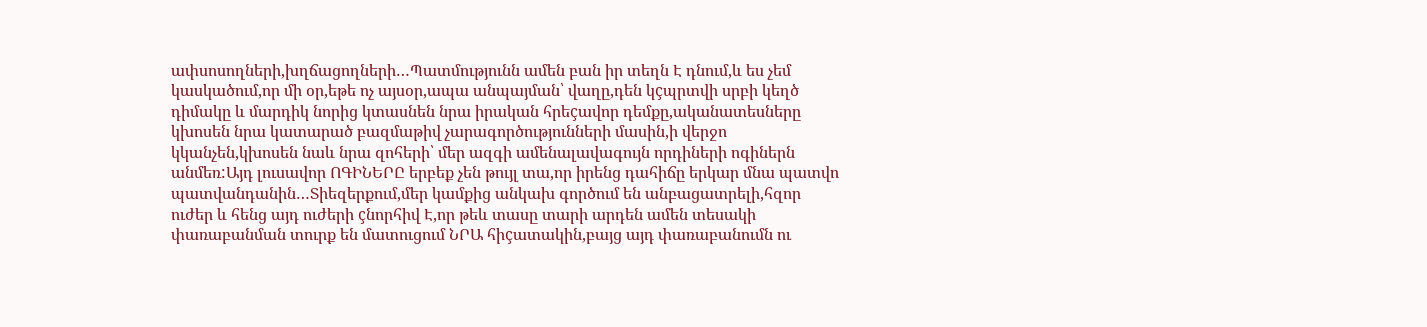ափսոսողների,խղճացողների…Պատմությունն ամեն բան իր տեղն Է դնում,և ես չեմ կասկածում,որ մի օր,եթե ոչ այսօր,ապա անպայման՝ վաղը,դեն կçպրտվի սրբի կեղծ դիմակը և մարդիկ նորից կտասնեն նրա իրական հրեçավոր դեմքը,ականատեսները կխոսեն նրա կատարած բազմաթիվ չարագործությունների մասին,ի վերջո կկանչեն,կխոսեն նաև նրա զոհերի՝ մեր ազգի ամենալավագույն որդիների ոգիներն անմեռ:Այդ լուսավոր ՈԳԻՆԵՐԸ երբեք չեն թույլ տա,որ իրենց դահիճը երկար մնա պատվո պատվանդանին…Տիեզերքում,մեր կամքից անկախ գործում են անբացատրելի,հզոր ուժեր և հենց այդ ուժերի çնորհիվ Է,որ թեև տասը տարի արդեն ամեն տեսակի փառաբանման տուրք են մատուցում ՆՐԱ հիçատակին,բայց այդ փառաբանումն ու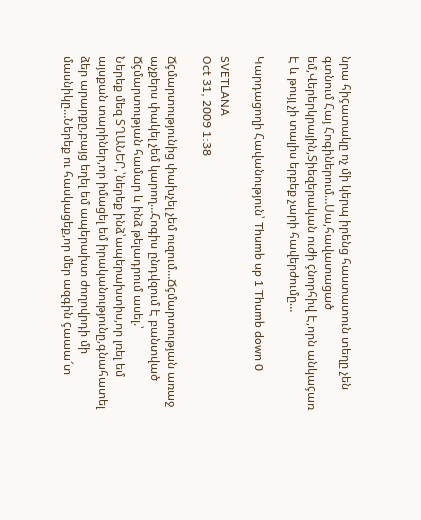նրա հիçատակը ոչ մի կերպ իրենց հաստատուն տեղը չեն գտնում Հայ Հոգիներում…Սա,հավատացած եմ,Վերերկրային,Տիեզերական ուժի çնորհիվ Է,որն անկաçառ Է և թույլ չի տալիս երբեք չարի հավերժումը…

Կարդացողի Հավանություն՝ Thumb up 1 Thumb down 0

SVETLANA
Oct 31, 2009 1:38

Ճçմարտությունից փախչել չեմ ուզում…Ճçմարտության առաջ աչքերս փակել չեմ կարող…Հոգիս ընդվզում Է բանտված Ճçմարտության համար և ինձ թելադրում ասել.՝
Ներեք մեզ ՏՂԱՆԵՐ,՝ներեք ինձ՝ապերախտիս,որ լռել եմ այսքան տարիներ,որ իմացել եմ իրականությունը,գնահատել ձեր արարքը,բայց եղել եմ ապերախտ ժողովրդի մի մասնիկը…Ներեք ու հասկացեք,որ մեր ազգին çաաա՜տ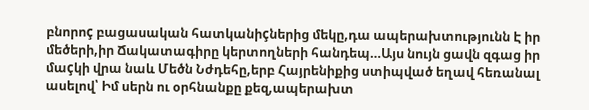բնորոç բացասական հատկանիçներից մեկը,դա ապերախտությունն Է իր մեծերի,իր Ճակատագիրը կերտողների հանդեպ…Այս նույն ցավն զգաց իր մաçկի վրա նաև Մեծն Նժդեհը,երբ Հայրենիքից ստիպված եղավ հեռանալ ասելով՝ Իմ սերն ու օրհնանքը քեզ,ապերախտ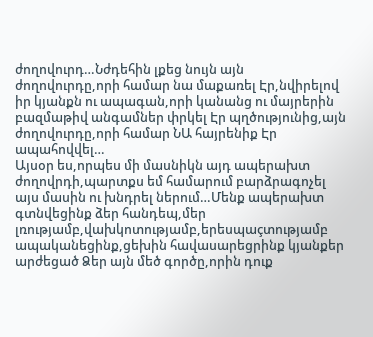ժողովուրդ…Նժդեհին լքեց նույն այն ժողովուրդը,որի համար նա մաքառել Էր,նվիրելով իր կյանքն ու ապագան,որի կանանց ու մայրերին բազմաթիվ անգամներ փրկել Էր պղծությունից,այն ժողովուրդը,որի համար ՆԱ հայրենիք Էր ապահովվել…
Այսօր ես,որպես մի մասնիկն այդ ապերախտ ժողովրդի,պարտքս եմ համարում բարձրագոչել այս մասին ու խնդրել ներում…Մենք ապերախտ գտնվեցինք ձեր հանդեպ,մեր լռությամբ,վախկոտությամբ,երեսպաçտությամբ ապականեցինք,ցեխին հավասարեցրինք կյանքեր արժեցած Ձեր այն մեծ գործը,որին դուք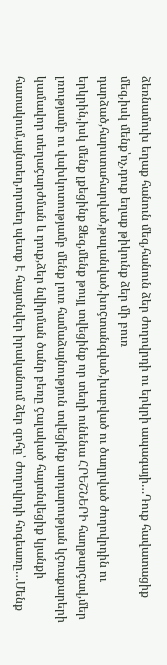ձեռնամուխ եղաք հանուն մեզ,հանուն ձեր ժողովրդի ու երկրի ապագայի…Դուք հավատացիք մեզ,իսկ մենք՝ոչ,դուք եղաք թիկունք ձեր մի բուռ դարձած,հարստահարված,թալանված,խոçտանգված,խաբված ու ծաղրված ժողովրդին ու երկրին,իսկ մենք լքեցինք Ձեզ,մենք թույլ տվեցինք որ տեղի ունենա ՀՐԵՇՆԵՐԻ հաղթարçավ,մեր լռությամբ ու վախկոտությամբ մենք լուռ համաձայնություն տվեցինք արդարության կçռաքարերի կամավոր տեղաçարժման և դուք,ձեր նվիրման ծանր բեռը çալակած հայտնվեցիք կյանքի հատակում,այնտեղ,որտեղ պետք Է հայտնվեր իրականում ձեր զոհը՝ ժողովրդի հոգեառը…Մենք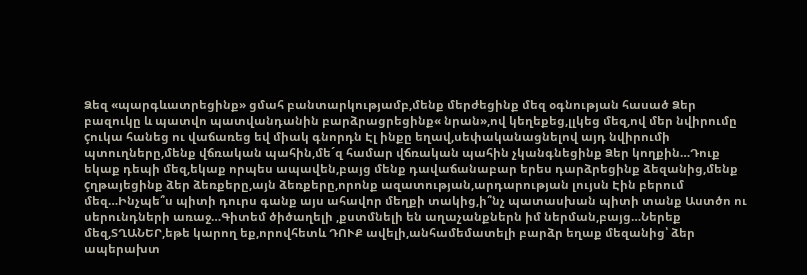Ձեզ «պարգևատրեցինք» ցմահ բանտարկությամբ,մենք մերժեցինք մեզ օգնության հասած Ձեր բազուկը և պատվո պատվանդանին բարձրացրեցինք« նրան»,ով կեղեքեց,լլկեց մեզ,ով մեր նվիրումը çուկա հանեց ու վաճառեց եվ միակ գնորդն Էլ ինքը եղավ,սեփականացնելով այդ նվիրումի պտուղները,մենք վճռական պահին,մե´զ համար վճռական պահին չկանգնեցինք Ձեր կողքին…Դուք եկաք դեպի մեզ,եկաք որպես ապավեն,բայց մենք դավաճանաբար երես դարձրեցինք ձեզանից,մենք çղթայեցինք ձեր ձեռքերը,այն ձեռքերը,որոնք ազատության,արդարության լույսն Էին բերում մեզ…Ինչպե՞ս պիտի դուրս գանք այս ահավոր մեղքի տակից,ի՞նչ պատասխան պիտի տանք Աստծո ու սերունդների առաջ…Գիտեմ ծիծաղելի ,քստմնելի են աղաչանքներն իմ ներման,բայց…Ներեք մեզ,ՏՂԱՆԵՐ,եթե կարող եք,որովհետև ԴՈՒՔ ավելի,անհամեմատելի բարձր եղաք մեզանից՝ ձեր ապերախտ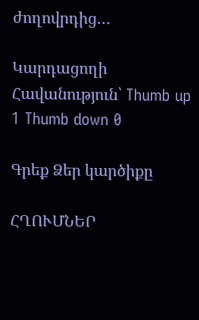ժողովրդից…

Կարդացողի Հավանություն՝ Thumb up 1 Thumb down 0

Գրեք Ձեր կարծիքը

ՀՂՈՒՄՆԵՐ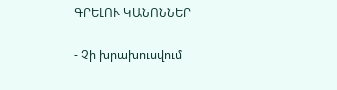ԳՐԵԼՈՒ ԿԱՆՈՆՆԵՐ

- Չի խրախուսվում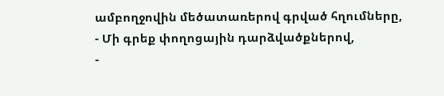ամբողջովին մեծատառերով գրված հղումները,
- Մի գրեք փողոցային դարձվածքներով,
-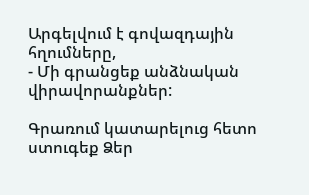Արգելվում է գովազդային հղումները,
- Մի գրանցեք անձնական վիրավորանքներ:

Գրառում կատարելուց հետո ստուգեք Ձեր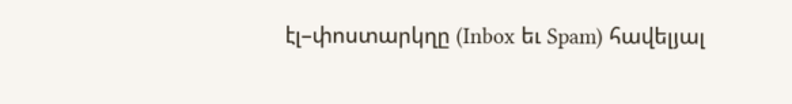էլ–փոստարկղը (Inbox եւ Spam) հավելյալ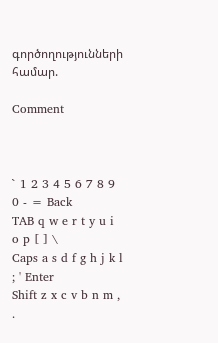գործողությունների համար.

Comment



` 1 2 3 4 5 6 7 8 9 0 - = Back
TAB q w e r t y u i o p [ ] \
Caps a s d f g h j k l ; ' Enter
Shift z x c v b n m , .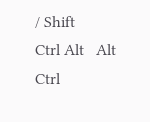/ Shift
Ctrl Alt   Alt Ctrl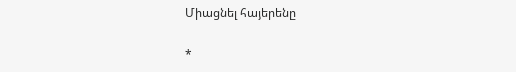Միացնել հայերենը

*